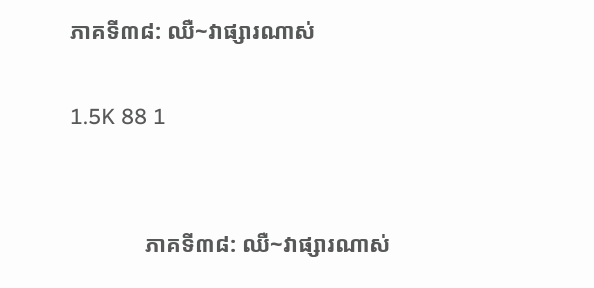ភាគទី៣៨: ឈឺ~វាផ្សារណាស់

1.5K 88 1


             ភាគទី៣៨: ឈឺ~វាផ្សារណាស់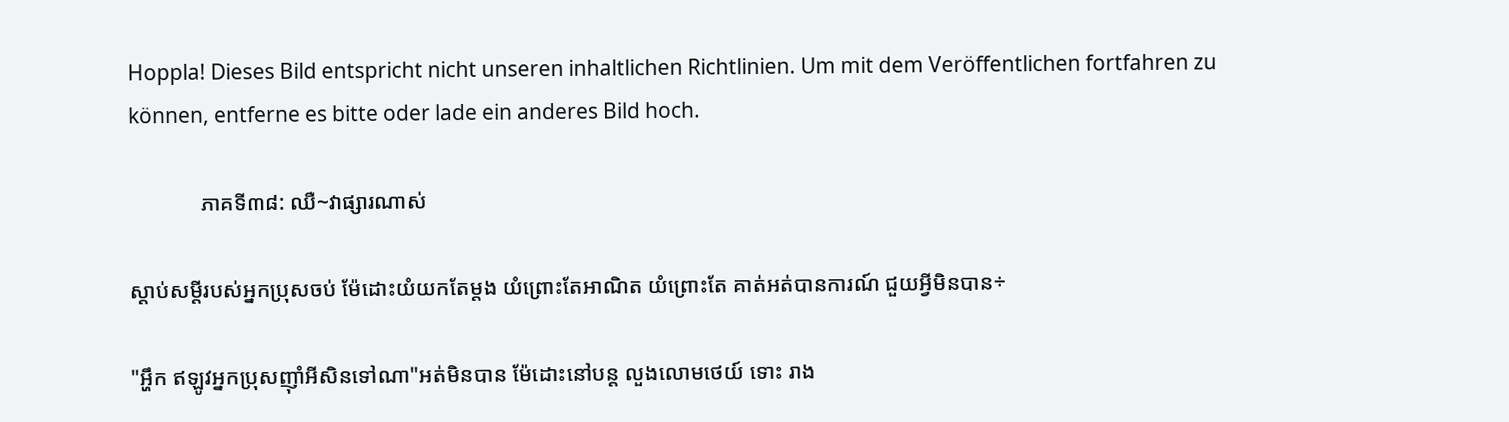Hoppla! Dieses Bild entspricht nicht unseren inhaltlichen Richtlinien. Um mit dem Veröffentlichen fortfahren zu können, entferne es bitte oder lade ein anderes Bild hoch.

             ភាគទី៣៨: ឈឺ~វាផ្សារណាស់

ស្តាប់សម្តីរបស់អ្នកប្រុសចប់ ម៉ែដោះយំយកតែម្តង យំព្រោះតែអាណិត យំព្រោះតែ គាត់អត់បានការណ៍ ជួយអ្វីមិនបាន÷

"អ្ហឹក ឥឡូវអ្នកប្រុសញ៉ាំអីសិនទៅណា"អត់មិនបាន ម៉ែដោះនៅបន្ត លួងលោមថេយ៍ ទោះ រាង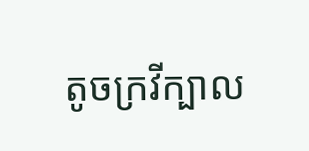តូចក្រវីក្បាល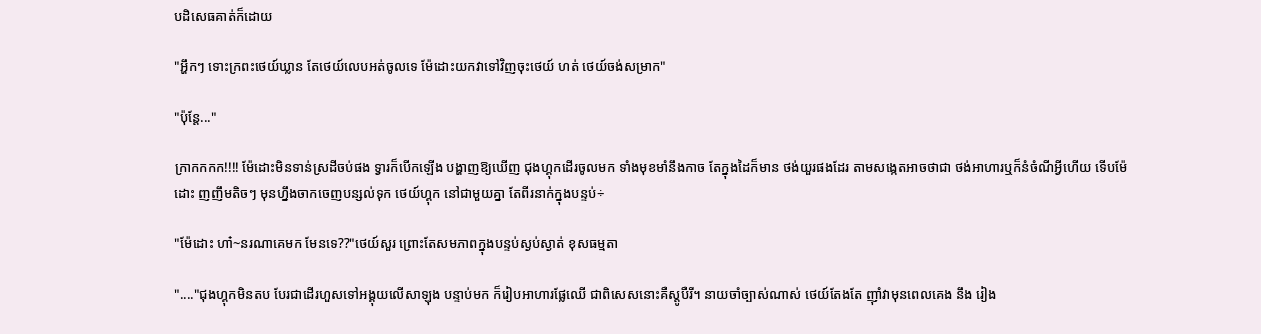បដិសេធគាត់ក៏ដោយ

"អ្ហឹកៗ ទោះក្រពះថេយ៍ឃ្លាន តែថេយ៍លេបអត់ចូលទេ ម៉ែដោះយកវាទៅវិញចុះថេយ៍ ហត់ ថេយ៍ចង់សម្រាក"

"ប៉ុន្តែ..."

ក្រាកកកក!!!! ម៉ែដោះមិនទាន់ស្រដីចប់ផង ទ្វារក៏បើកឡើង បង្ហាញឱ្យឃើញ ជុងហ្គុកដើរចូលមក ទាំងមុខមាំនឹងកាច តែក្នុងដៃក៏មាន ថង់យួរផងដែរ តាមសង្កេតអាចថាជា ថង់អាហារឬក៏នំចំណីអ្វីហើយ ទើបម៉ែដោះ ញញឹមតិចៗ មុនហ្នឹងចាកចេញបន្សល់ទុក ថេយ៍ហ្គុក នៅជាមួយគ្នា តែពីរនាក់ក្នុងបន្ទប់÷

"ម៉ែដោះ ហា៎~នរណាគេមក មែនទេ??"ថេយ៍សួរ ព្រោះតែសមភាពក្នុងបន្ទប់ស្ងប់ស្ងាត់ ខុសធម្មតា

"...."ជុងហ្គុកមិនតប បែរជាដើរហួសទៅអង្គុយលើសាឡុង បន្ទាប់មក ក៏រៀបអាហារផ្លែឈើ ជាពិសេសនោះគឺស្តូបឺរី។ នាយចាំច្បាស់ណាស់ ថេយ៍តែងតែ ញ៉ាំវាមុនពេលគេង នឹង រៀង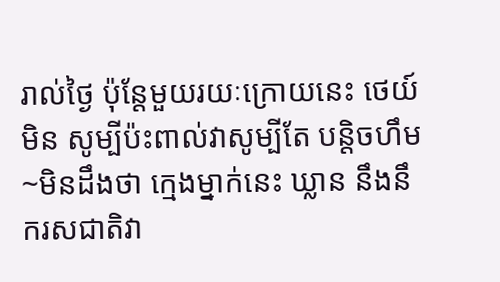រាល់ថ្ងៃ ប៉ុន្តែមួយរយៈក្រោយនេះ ថេយ៍មិន សូម្បីប៉ះពាល់វាសូម្បីតែ បន្តិចហឹម~មិនដឹងថា ក្មេងម្នាក់នេះ ឃ្លាន នឹងនឹករសជាតិវា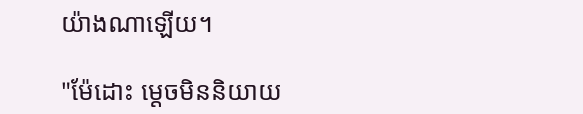យ៉ាងណាឡើយ។

"ម៉ែដោះ ម្តេចមិននិយាយ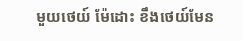មួយថេយ៍ ម៉ែដោះ ខឹងថេយ៍មែន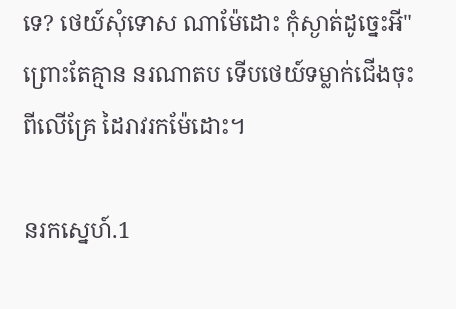ទេ? ថេយ៍សុំទោស ណាម៉ែដោះ កុំស្ងាត់ដូច្នេះអី" ព្រោះតែគ្មាន នរណាតប ទើបថេយ៍ទម្លាក់ជើងចុះពីលើគ្រែ ដៃរាវរកម៉ែដោះ។

នរកស្នេហ៍.1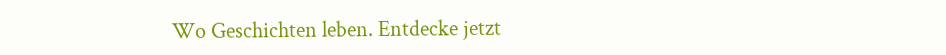Wo Geschichten leben. Entdecke jetzt